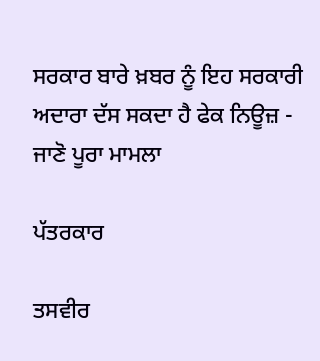ਸਰਕਾਰ ਬਾਰੇ ਖ਼ਬਰ ਨੂੰ ਇਹ ਸਰਕਾਰੀ ਅਦਾਰਾ ਦੱਸ ਸਕਦਾ ਹੈ ਫੇਕ ਨਿਊਜ਼ - ਜਾਣੋ ਪੂਰਾ ਮਾਮਲਾ

ਪੱਤਰਕਾਰ

ਤਸਵੀਰ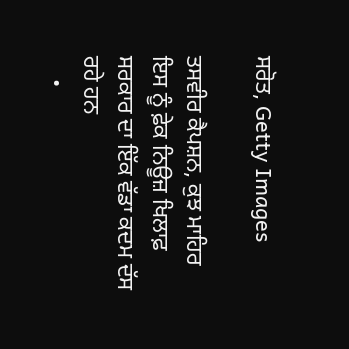ਸਰੋਤ, Getty Images

ਤਸਵੀਰ ਕੈਪਸ਼ਨ, ਕੁਝ ਮਾਹਿਰ ਇਸ ਨੂੰ ਫ਼ੇਕ ਨਿਊਜ਼ ਖਿਲਾਫ਼ ਸਰਕਾਰ ਦਾ ਇੱਕ ਵੱਡਾ ਕਦਮ ਦੱਸ ਰਹੇ ਹਨ
    •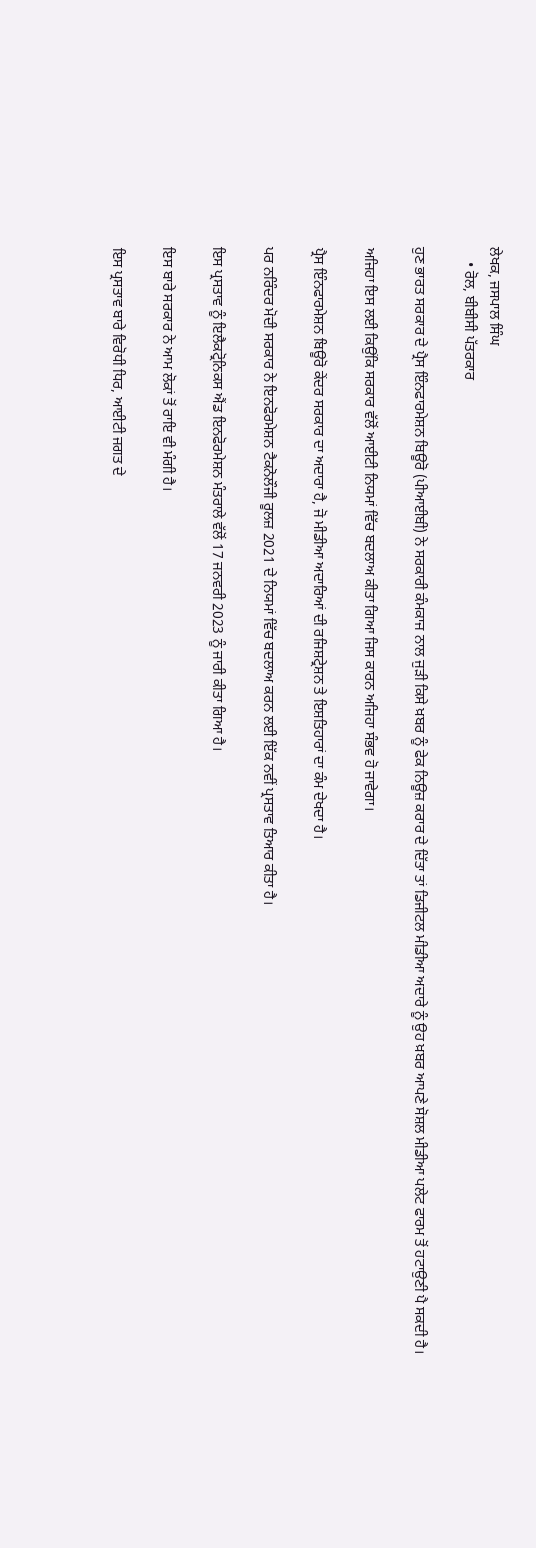ਲੇਖਕ, ਜਸਪਾਲ ਸਿੰਘ
    • ਰੋਲ, ਬੀਬੀਸੀ ਪੱਤਰਕਾਰ

ਹੁਣ ਭਾਰਤ ਸਰਕਾਰ ਦੇ ਪ੍ਰੈਸ ਇੰਨਫਾਰਮੇਸ਼ਨ ਬਿਊਰੋ (ਪੀਆਈਬੀ) ਨੇ ਸਰਕਾਰੀ ਕੰਮਕਾਜ ਨਾਲ ਜੁੜੀ ਕਿਸੇ ਖ਼ਬਰ ਨੂੰ ਫੇਕ ਨਿਊਜ਼ ਕਰਾਰ ਦੇ ਦਿੱਤਾ ਤਾਂ ਡਿਜੀਟਲ ਮੀਡੀਆ ਅਦਾਰੇ ਨੂੰ ਉਹ ਖ਼ਬਰ ਆਪਣੇ ਸੋਸ਼ਲ ਮੀਡੀਆ ਪਲੇਟ ਫਾਰਮ ਤੋਂ ਹਟਾਉਣੀ ਪੈ ਸਕਦੀ ਹੈ।

ਅਜਿਹਾ ਇਸ ਲਈ ਕਿਉਂਕਿ ਸਰਕਾਰ ਵੱਲੋਂ ਆਈਟੀ ਨਿਯਮਾਂ ਵਿੱਚ ਬਦਲਾਅ ਕੀਤਾ ਗਿਆ ਜਿਸ ਕਾਰਨ ਅਜਿਹਾ ਸੰਭਵ ਹੋ ਜਾਵੇਗਾ।

ਪ੍ਰੈਸ ਇੰਨਫਾਰਮੇਸ਼ਨ ਬਿਊਰੋ ਕੇਂਦਰ ਸਰਕਾਰ ਦਾ ਅਦਾਰਾ ਹੈ, ਜੋ ਮੀਡੀਆ ਅਦਾਰਿਆਂ ਦੀ ਰਜਿਸ਼ਟ੍ਰੇਸ਼ਨ ਤੇ ਇਸ਼ਤਿਹਾਰਾਂ ਦਾ ਕੰਮ ਦੇਖਦਾ ਹੈ।

ਪਰ ਨਰਿੰਦਰ ਮੋਦੀ ਸਰਕਾਰ ਨੇ ਇਨਫੋਰਮੇਸ਼ਨ ਟੈਕਨੋਲੌਜੀ ਰੂਲਜ਼ 2021 ਦੇ ਨਿਯਮਾਂ ਵਿੱਚ ਬਦਲਾਅ ਕਰਨ ਲਈ ਇੱਕ ਨਵੀਂ ਪ੍ਰਸਤਾਵ ਤਿਆਰ ਕੀਤਾ ਹੈ।

ਇਸ ਪ੍ਰਸਤਾਵ ਨੂੰ ਇਲੈਕਟ੍ਰੋਨਿਕਸ ਐਂਡ ਇਨਫੋਰਮੇਸ਼ਨ ਮੰਤਰਾਲੇ ਵੱਲੋਂ 17 ਜਨਵਰੀ 2023 ਨੂੰ ਜਾਰੀ ਕੀਤਾ ਗਿਆ ਹੈ।

ਇਸ ਬਾਰੇ ਸਰਕਾਰ ਨੇ ਆਮ ਲੋਕਾਂ ਤੋਂ ਰਾਇ ਵੀ ਮੰਗੀ ਹੈ।

ਇਸ ਪ੍ਰਸਤਾਵ ਬਾਰੇ ਵਿਰੋਧੀ ਧਿਰ, ਆਈਟੀ ਜਗਤ ਦੇ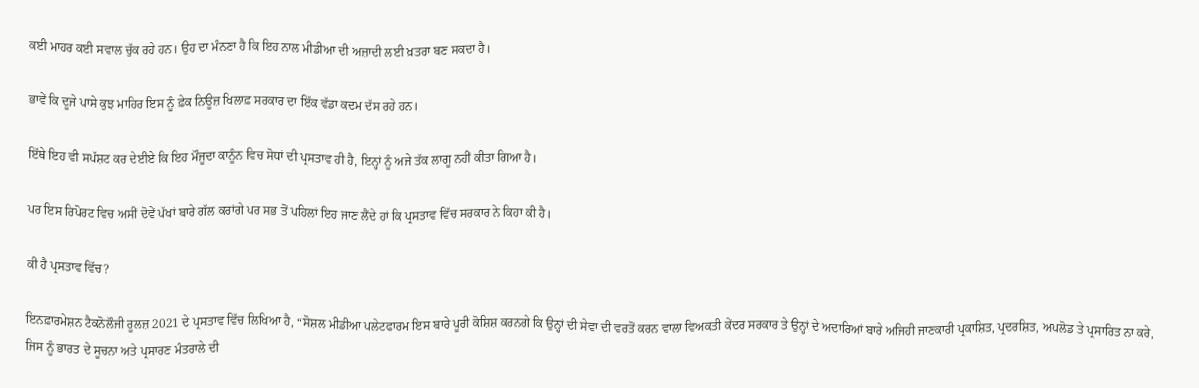ਕਈ ਮਾਹਰ ਕਈ ਸਵਾਲ ਚੁੱਕ ਰਹੇ ਹਨ। ਉਹ ਦਾ ਮੰਨਣਾ ਹੈ ਕਿ ਇਹ ਨਾਲ ਮੀਡੀਆ ਦੀ ਅਜ਼ਾਦੀ ਲਈ ਖ਼ਤਰਾ ਬਣ ਸਕਦਾ ਹੈ।

ਭਾਵੇਂ ਕਿ ਦੂਜੇ ਪਾਸੇ ਕੁਝ ਮਾਹਿਰ ਇਸ ਨੂੰ ਫ਼ੇਕ ਨਿਊਜ਼ ਖਿਲਾਫ਼ ਸਰਕਾਰ ਦਾ ਇੱਕ ਵੱਡਾ ਕਦਮ ਦੱਸ ਰਹੇ ਹਨ।

ਇੱਥੇ ਇਹ ਵੀ ਸਪੱਸ਼ਟ ਕਰ ਦੇਈਏ ਕਿ ਇਹ ਮੌਜੂਦਾ ਕਾਨੂੰਨ ਵਿਚ ਸੋਧਾਂ ਦੀ ਪ੍ਰਸਤਾਵ ਹੀ ਹੈ, ਇਨ੍ਹਾਂ ਨੂੰ ਅਜੇ ਤੱਕ ਲਾਗੂ ਨਹੀਂ ਕੀਤਾ ਗਿਆ ਹੈ।

ਪਰ ਇਸ ਰਿਪੋਰਟ ਵਿਚ ਅਸੀਂ ਦੋਵੇਂ ਪੱਖਾਂ ਬਾਰੇ ਗੱਲ ਕਰਾਂਗੇ ਪਰ ਸਭ ਤੋਂ ਪਹਿਲਾਂ ਇਹ ਜਾਣ ਲੈਂਦੇ ਹਾਂ ਕਿ ਪ੍ਰਸਤਾਵ ਵਿੱਚ ਸਰਕਾਰ ਨੇ ਕਿਹਾ ਕੀ ਹੈ।

ਕੀ ਹੈ ਪ੍ਰਸਤਾਵ ਵਿੱਚ?

ਇਨਫ਼ਾਰਮੇਸ਼ਨ ਟੈਕਨੋਲੌਜੀ ਰੂਲਜ਼ 2021 ਦੇ ਪ੍ਰਸਤਾਵ ਵਿੱਚ ਲਿਖਿਆ ਹੈ, “ਸੋਸ਼ਲ ਮੀਡੀਆ ਪਲੇਟਫਾਰਮ ਇਸ ਬਾਰੇ ਪੂਰੀ ਕੋਸ਼ਿਸ਼ ਕਰਨਗੇ ਕਿ ਉਨ੍ਹਾਂ ਦੀ ਸੇਵਾ ਦੀ ਵਰਤੋਂ ਕਰਨ ਵਾਲਾ ਵਿਅਕਤੀ ਕੇਂਦਰ ਸਰਕਾਰ ਤੇ ਉਨ੍ਹਾਂ ਦੇ ਅਦਾਰਿਆਂ ਬਾਰੇ ਅਜਿਹੀ ਜਾਣਕਾਰੀ ਪ੍ਰਕਾਸ਼ਿਤ, ਪ੍ਰਦਰਸ਼ਿਤ, ਅਪਲੋਡ ਤੇ ਪ੍ਰਸਾਰਿਤ ਨਾ ਕਰੇ, ਜਿਸ ਨੂੰ ਭਾਰਤ ਦੇ ਸੂਚਨਾ ਅਤੇ ਪ੍ਰਸਾਰਣ ਮੰਤਰਾਲੇ ਦੀ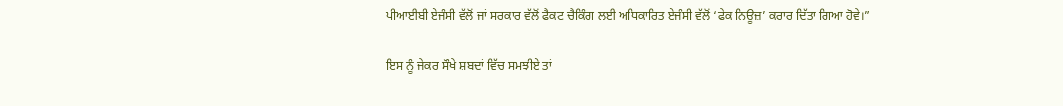ਪੀਆਈਬੀ ਏਜੰਸੀ ਵੱਲੋਂ ਜਾਂ ਸਰਕਾਰ ਵੱਲੋਂ ਫੈਕਟ ਚੈਕਿੰਗ ਲਈ ਅਧਿਕਾਰਿਤ ਏਜੰਸੀ ਵੱਲੋਂ ‘ਫੇਕ ਨਿਊਜ਼’ ਕਰਾਰ ਦਿੱਤਾ ਗਿਆ ਹੋਵੇ।”

ਇਸ ਨੂੰ ਜੇਕਰ ਸੌਖੇ ਸ਼ਬਦਾਂ ਵਿੱਚ ਸਮਝੀਏ ਤਾਂ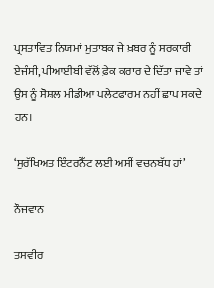ਪ੍ਰਸਤਾਵਿਤ ਨਿਯਮਾਂ ਮੁਤਾਬਕ ਜੇ ਖ਼ਬਰ ਨੂੰ ਸਰਕਾਰੀ ਏਜੰਸੀ, ਪੀਆਈਬੀ ਵੱਲੋਂ ਫ਼ੇਕ ਕਰਾਰ ਦੇ ਦਿੱਤਾ ਜਾਵੇ ਤਾਂ ਉਸ ਨੂੰ ਸੋਸ਼ਲ ਮੀਡੀਆ ਪਲੇਟਫਾਰਮ ਨਹੀਂ ਛਾਪ ਸਕਦੇ ਹਨ।

‘ਸੁਰੱਖਿਅਤ ਇੰਟਰਨੈੱਟ ਲਈ ਅਸੀਂ ਵਚਨਬੱਧ ਹਾਂ’

ਨੌਜਵਾਨ

ਤਸਵੀਰ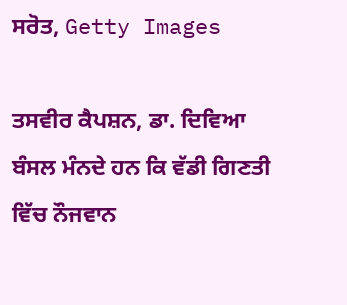ਸਰੋਤ, Getty Images

ਤਸਵੀਰ ਕੈਪਸ਼ਨ, ਡਾ. ਦਿਵਿਆ ਬੰਸਲ ਮੰਨਦੇ ਹਨ ਕਿ ਵੱਡੀ ਗਿਣਤੀ ਵਿੱਚ ਨੌਜਵਾਨ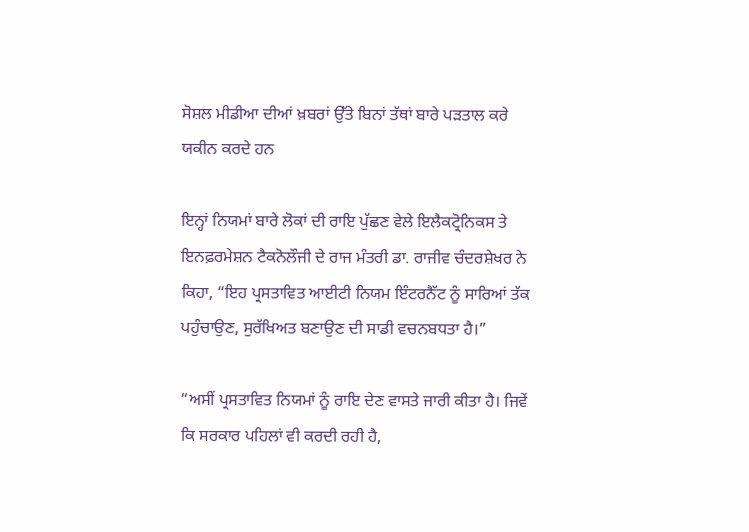ਸੋਸ਼ਲ ਮੀਡੀਆ ਦੀਆਂ ਖ਼ਬਰਾਂ ਉੱਤੇ ਬਿਨਾਂ ਤੱਥਾਂ ਬਾਰੇ ਪੜਤਾਲ ਕਰੇ ਯਕੀਨ ਕਰਦੇ ਹਨ

ਇਨ੍ਹਾਂ ਨਿਯਮਾਂ ਬਾਰੇ ਲੋਕਾਂ ਦੀ ਰਾਇ ਪੁੱਛਣ ਵੇਲੇ ਇਲੈਕਟ੍ਰੋਨਿਕਸ ਤੇ ਇਨਫ਼ਰਮੇਸ਼ਨ ਟੈਕਨੋਲੌਜੀ ਦੇ ਰਾਜ ਮੰਤਰੀ ਡਾ. ਰਾਜੀਵ ਚੰਦਰਸ਼ੇਖਰ ਨੇ ਕਿਹਾ, “ਇਹ ਪ੍ਰਸਤਾਵਿਤ ਆਈਟੀ ਨਿਯਮ ਇੰਟਰਨੈੱਟ ਨੂੰ ਸਾਰਿਆਂ ਤੱਕ ਪਹੁੰਚਾਉਣ, ਸੁਰੱਖਿਅਤ ਬਣਾਉਣ ਦੀ ਸਾਡੀ ਵਚਨਬਧਤਾ ਹੈ।”

“ਅਸੀਂ ਪ੍ਰਸਤਾਵਿਤ ਨਿਯਮਾਂ ਨੂੰ ਰਾਇ ਦੇਣ ਵਾਸਤੇ ਜਾਰੀ ਕੀਤਾ ਹੈ। ਜਿਵੇਂ ਕਿ ਸਰਕਾਰ ਪਹਿਲਾਂ ਵੀ ਕਰਦੀ ਰਹੀ ਹੈ,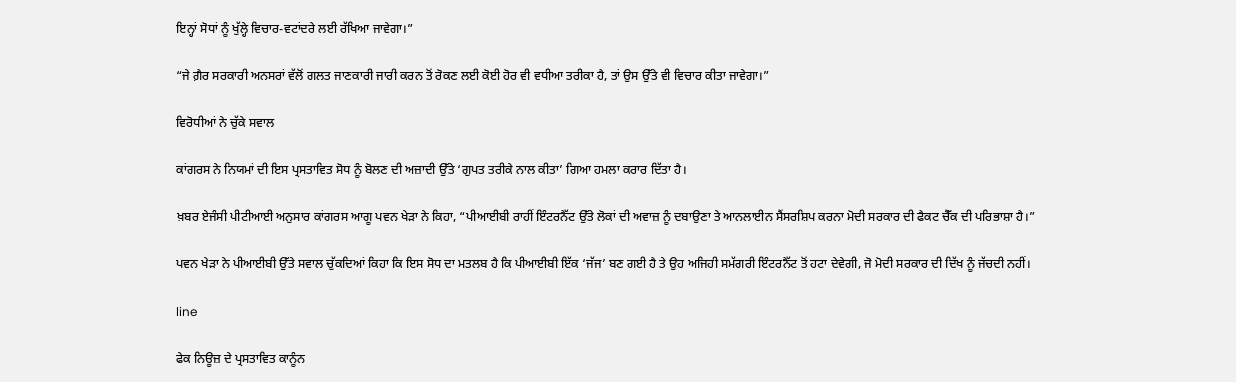ਇਨ੍ਹਾਂ ਸੋਧਾਂ ਨੂੰ ਖੁੱਲ੍ਹੇ ਵਿਚਾਰ-ਵਟਾਂਦਰੇ ਲਈ ਰੱਖਿਆ ਜਾਵੇਗਾ।”

“ਜੇ ਗ਼ੈਰ ਸਰਕਾਰੀ ਅਨਸਰਾਂ ਵੱਲੋਂ ਗਲਤ ਜਾਣਕਾਰੀ ਜਾਰੀ ਕਰਨ ਤੋਂ ਰੋਕਣ ਲਈ ਕੋਈ ਹੋਰ ਵੀ ਵਧੀਆ ਤਰੀਕਾ ਹੈ, ਤਾਂ ਉਸ ਉੱਤੇ ਵੀ ਵਿਚਾਰ ਕੀਤਾ ਜਾਵੇਗਾ।”

ਵਿਰੋਧੀਆਂ ਨੇ ਚੁੱਕੇ ਸਵਾਲ

ਕਾਂਗਰਸ ਨੇ ਨਿਯਮਾਂ ਦੀ ਇਸ ਪ੍ਰਸਤਾਵਿਤ ਸੋਧ ਨੂੰ ਬੋਲਣ ਦੀ ਅਜ਼ਾਦੀ ਉੱਤੇ ‘ਗੁਪਤ ਤਰੀਕੇ ਨਾਲ ਕੀਤਾ’ ਗਿਆ ਹਮਲਾ ਕਰਾਰ ਦਿੱਤਾ ਹੈ।

ਖ਼ਬਰ ਏਜੰਸੀ ਪੀਟੀਆਈ ਅਨੁਸਾਰ ਕਾਂਗਰਸ ਆਗੂ ਪਵਨ ਖੇੜਾ ਨੇ ਕਿਹਾ, “ਪੀਆਈਬੀ ਰਾਹੀਂ ਇੰਟਰਨੈੱਟ ਉੱਤੇ ਲੋਕਾਂ ਦੀ ਅਵਾਜ਼ ਨੂੰ ਦਬਾਉਣਾ ਤੇ ਆਨਲਾਈਨ ਸੈਂਸਰਸ਼ਿਪ ਕਰਨਾ ਮੋਦੀ ਸਰਕਾਰ ਦੀ ਫੈਕਟ ਚੈੱਕ ਦੀ ਪਰਿਭਾਸ਼ਾ ਹੈ।”

ਪਵਨ ਖੇੜਾ ਨੇ ਪੀਆਈਬੀ ਉੱਤੇ ਸਵਾਲ ਚੁੱਕਦਿਆਂ ਕਿਹਾ ਕਿ ਇਸ ਸੋਧ ਦਾ ਮਤਲਬ ਹੈ ਕਿ ਪੀਆਈਬੀ ਇੱਕ ‘ਜੱਜ’ ਬਣ ਗਈ ਹੈ ਤੇ ਉਹ ਅਜਿਹੀ ਸਮੱਗਰੀ ਇੰਟਰਨੈੱਟ ਤੋਂ ਹਟਾ ਦੇਵੇਗੀ, ਜੋ ਮੋਦੀ ਸਰਕਾਰ ਦੀ ਦਿੱਖ ਨੂੰ ਜੱਚਦੀ ਨਹੀਂ।

line

ਫੇਕ ਨਿਊਜ਼ ਦੇ ਪ੍ਰਸਤਾਵਿਤ ਕਾਨੂੰਨ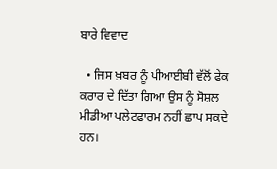ਬਾਰੇ ਵਿਵਾਦ

  • ਜਿਸ ਖ਼ਬਰ ਨੂੰ ਪੀਆਈਬੀ ਵੱਲੋਂ ਫੇਕ ਕਰਾਰ ਦੇ ਦਿੱਤਾ ਗਿਆ ਉਸ ਨੂੰ ਸੋਸ਼ਲ ਮੀਡੀਆ ਪਲੇਟਫਾਰਮ ਨਹੀਂ ਛਾਪ ਸਕਦੇ ਹਨ।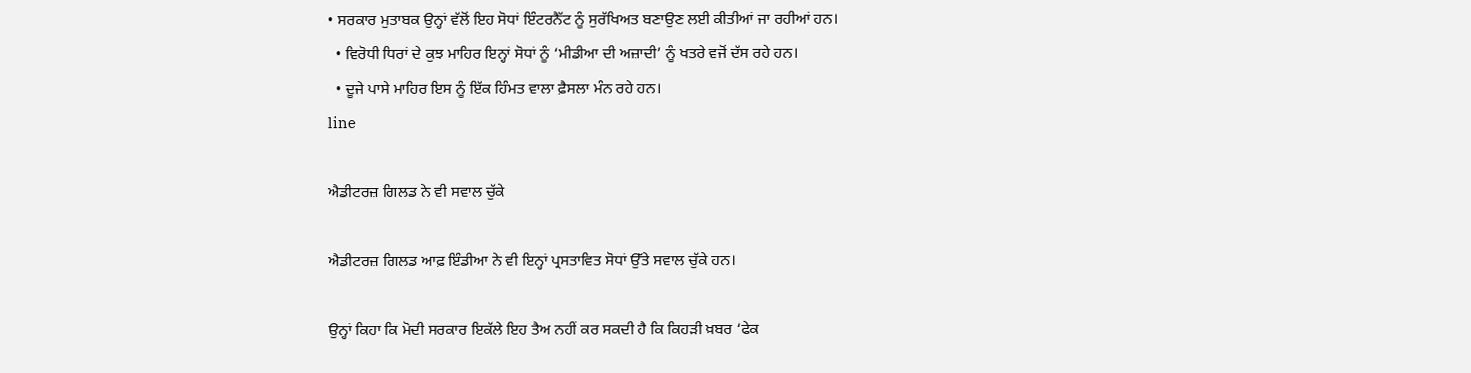• ਸਰਕਾਰ ਮੁਤਾਬਕ ਉਨ੍ਹਾਂ ਵੱਲੋਂ ਇਹ ਸੋਧਾਂ ਇੰਟਰਨੈੱਟ ਨੂੰ ਸੁਰੱਖਿਅਤ ਬਣਾਉਣ ਲਈ ਕੀਤੀਆਂ ਜਾ ਰਹੀਆਂ ਹਨ।
  • ਵਿਰੋਧੀ ਧਿਰਾਂ ਦੇ ਕੁਝ ਮਾਹਿਰ ਇਨ੍ਹਾਂ ਸੋਧਾਂ ਨੂੰ ‘ਮੀਡੀਆ ਦੀ ਅਜ਼ਾਦੀ’ ਨੂੰ ਖਤਰੇ ਵਜੋਂ ਦੱਸ ਰਹੇ ਹਨ।
  • ਦੂਜੇ ਪਾਸੇ ਮਾਹਿਰ ਇਸ ਨੂੰ ਇੱਕ ਹਿੰਮਤ ਵਾਲਾ ਫ਼ੈਸਲਾ ਮੰਨ ਰਹੇ ਹਨ।
line

ਐਡੀਟਰਜ਼ ਗਿਲਡ ਨੇ ਵੀ ਸਵਾਲ ਚੁੱਕੇ

ਐਡੀਟਰਜ਼ ਗਿਲਡ ਆਫ਼ ਇੰਡੀਆ ਨੇ ਵੀ ਇਨ੍ਹਾਂ ਪ੍ਰਸਤਾਵਿਤ ਸੋਧਾਂ ਉੱਤੇ ਸਵਾਲ ਚੁੱਕੇ ਹਨ।

ਉਨ੍ਹਾਂ ਕਿਹਾ ਕਿ ਮੋਦੀ ਸਰਕਾਰ ਇਕੱਲੇ ਇਹ ਤੈਅ ਨਹੀਂ ਕਰ ਸਕਦੀ ਹੈ ਕਿ ਕਿਹੜੀ ਖ਼ਬਰ ‘ਫੇਕ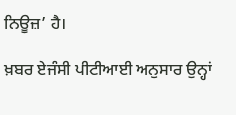ਨਿਊਜ਼’ ਹੈ।

ਖ਼ਬਰ ਏਜੰਸੀ ਪੀਟੀਆਈ ਅਨੁਸਾਰ ਉਨ੍ਹਾਂ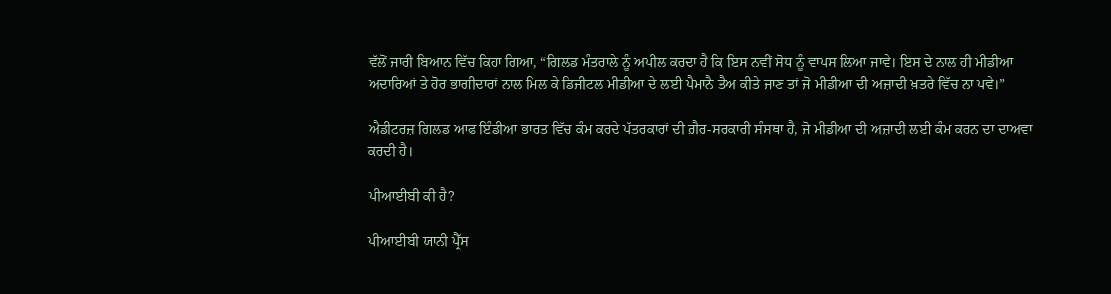ਵੱਲੋਂ ਜਾਰੀ ਬਿਆਨ ਵਿੱਚ ਕਿਹਾ ਗਿਆ, “ਗਿਲਡ ਮੰਤਰਾਲੇ ਨੂੰ ਅਪੀਲ ਕਰਦਾ ਹੈ ਕਿ ਇਸ ਨਵੀਂ ਸੋਧ ਨੂੰ ਵਾਪਸ ਲਿਆ ਜਾਵੇ। ਇਸ ਦੇ ਨਾਲ ਹੀ ਮੀਡੀਆ ਅਦਾਰਿਆਂ ਤੇ ਹੋਰ ਭਾਗੀਦਾਰਾਂ ਨਾਲ ਮਿਲ ਕੇ ਡਿਜੀਟਲ ਮੀਡੀਆ ਦੇ ਲਈ ਪੈਮਾਨੈ ਤੈਅ ਕੀਤੇ ਜਾਣ ਤਾਂ ਜੋ ਮੀਡੀਆ ਦੀ ਅਜ਼ਾਦੀ ਖ਼ਤਰੇ ਵਿੱਚ ਨਾ ਪਵੇ।”

ਐਡੀਟਰਜ਼ ਗਿਲਡ ਆਫ ਇੰਡੀਆ ਭਾਰਤ ਵਿੱਚ ਕੰਮ ਕਰਦੇ ਪੱਤਰਕਾਰਾਂ ਦੀ ਗ਼ੈਰ-ਸਰਕਾਰੀ ਸੰਸਥਾ ਹੈ, ਜੋ ਮੀਡੀਆ ਦੀ ਅਜ਼ਾਦੀ ਲਈ ਕੰਮ ਕਰਨ ਦਾ ਦਾਅਵਾ ਕਰਦੀ ਹੈ।

ਪੀਆਈਬੀ ਕੀ ਹੈ?

ਪੀਆਈਬੀ ਯਾਨੀ ਪ੍ਰੈੱਸ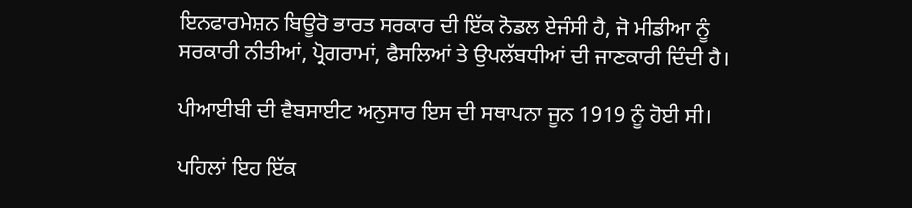ਇਨਫਾਰਮੇਸ਼ਨ ਬਿਊਰੋ ਭਾਰਤ ਸਰਕਾਰ ਦੀ ਇੱਕ ਨੋਡਲ ਏਜੰਸੀ ਹੈ, ਜੋ ਮੀਡੀਆ ਨੂੰ ਸਰਕਾਰੀ ਨੀਤੀਆਂ, ਪ੍ਰੋਗਰਾਮਾਂ, ਫੈਸਲਿਆਂ ਤੇ ਉਪਲੱਬਧੀਆਂ ਦੀ ਜਾਣਕਾਰੀ ਦਿੰਦੀ ਹੈ।

ਪੀਆਈਬੀ ਦੀ ਵੈਬਸਾਈਟ ਅਨੁਸਾਰ ਇਸ ਦੀ ਸਥਾਪਨਾ ਜੂਨ 1919 ਨੂੰ ਹੋਈ ਸੀ।

ਪਹਿਲਾਂ ਇਹ ਇੱਕ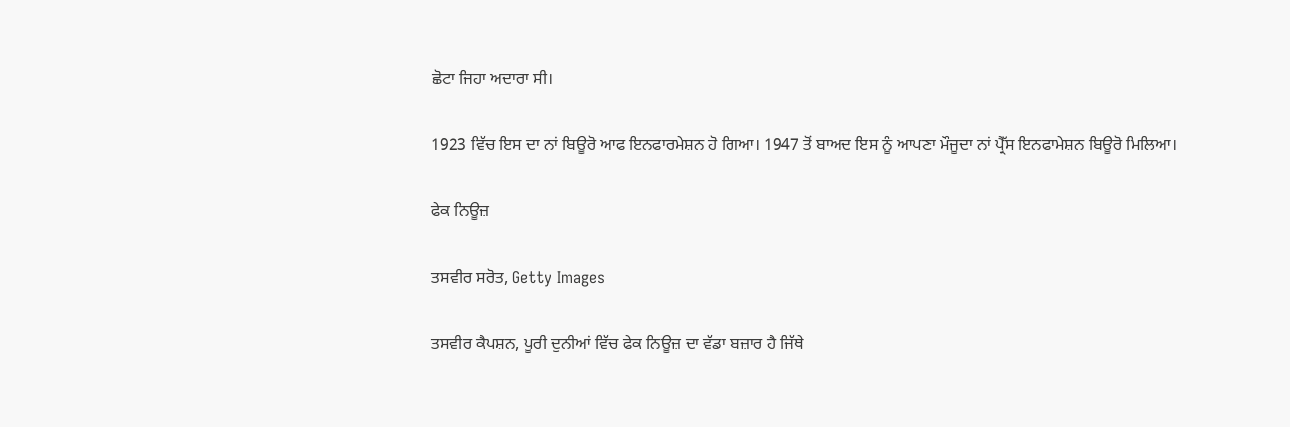ਛੋਟਾ ਜਿਹਾ ਅਦਾਰਾ ਸੀ।

1923 ਵਿੱਚ ਇਸ ਦਾ ਨਾਂ ਬਿਊਰੋ ਆਫ ਇਨਫਾਰਮੇਸ਼ਨ ਹੋ ਗਿਆ। 1947 ਤੋਂ ਬਾਅਦ ਇਸ ਨੂੰ ਆਪਣਾ ਮੌਜੂਦਾ ਨਾਂ ਪ੍ਰੈੱਸ ਇਨਫਾਮੇਸ਼ਨ ਬਿਊਰੋ ਮਿਲਿਆ।

ਫੇਕ ਨਿਊਜ਼

ਤਸਵੀਰ ਸਰੋਤ, Getty Images

ਤਸਵੀਰ ਕੈਪਸ਼ਨ, ਪੂਰੀ ਦੁਨੀਆਂ ਵਿੱਚ ਫੇਕ ਨਿਊਜ਼ ਦਾ ਵੱਡਾ ਬਜ਼ਾਰ ਹੈ ਜਿੱਥੇ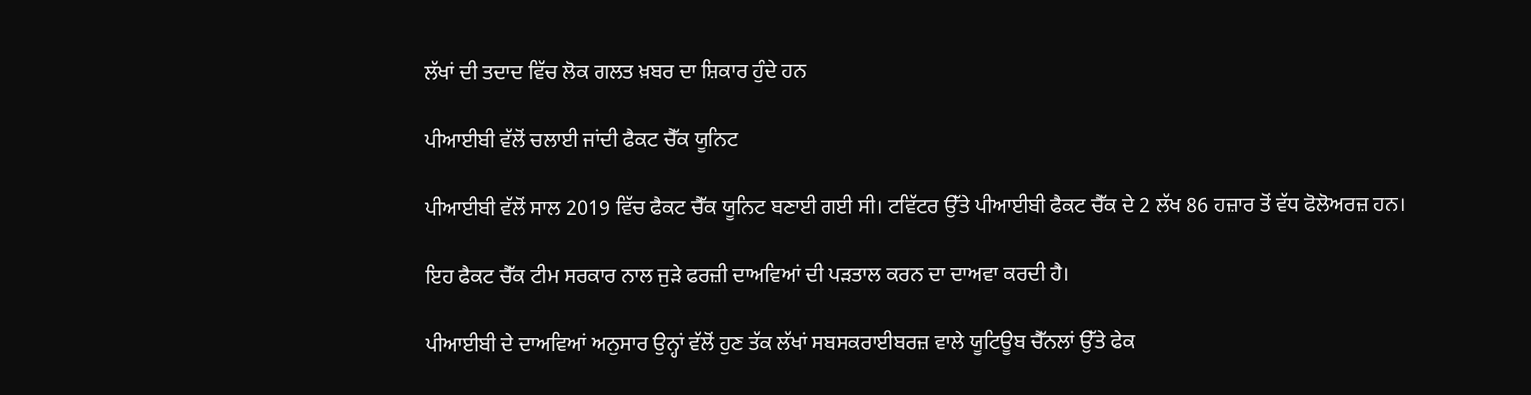ਲੱਖਾਂ ਦੀ ਤਦਾਦ ਵਿੱਚ ਲੋਕ ਗਲਤ ਖ਼ਬਰ ਦਾ ਸ਼ਿਕਾਰ ਹੁੰਦੇ ਹਨ

ਪੀਆਈਬੀ ਵੱਲੋਂ ਚਲਾਈ ਜਾਂਦੀ ਫੈਕਟ ਚੈੱਕ ਯੂਨਿਟ

ਪੀਆਈਬੀ ਵੱਲੋਂ ਸਾਲ 2019 ਵਿੱਚ ਫੈਕਟ ਚੈੱਕ ਯੂਨਿਟ ਬਣਾਈ ਗਈ ਸੀ। ਟਵਿੱਟਰ ਉੱਤੇ ਪੀਆਈਬੀ ਫੈਕਟ ਚੈੱਕ ਦੇ 2 ਲੱਖ 86 ਹਜ਼ਾਰ ਤੋਂ ਵੱਧ ਫੋਲੋਅਰਜ਼ ਹਨ।

ਇਹ ਫੈਕਟ ਚੈੱਕ ਟੀਮ ਸਰਕਾਰ ਨਾਲ ਜੁੜੇ ਫਰਜ਼ੀ ਦਾਅਵਿਆਂ ਦੀ ਪੜਤਾਲ ਕਰਨ ਦਾ ਦਾਅਵਾ ਕਰਦੀ ਹੈ।

ਪੀਆਈਬੀ ਦੇ ਦਾਅਵਿਆਂ ਅਨੁਸਾਰ ਉਨ੍ਹਾਂ ਵੱਲੋਂ ਹੁਣ ਤੱਕ ਲੱਖਾਂ ਸਬਸਕਰਾਈਬਰਜ਼ ਵਾਲੇ ਯੂਟਿਊਬ ਚੈੱਨਲਾਂ ਉੱਤੇ ਫੇਕ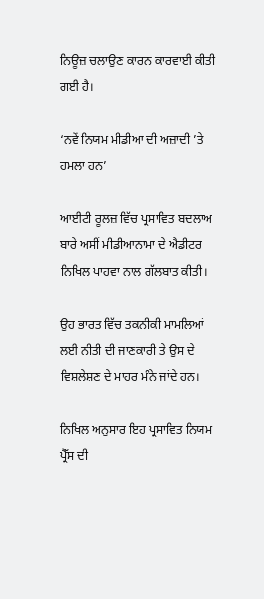ਨਿਊਜ਼ ਚਲਾਉਣ ਕਾਰਨ ਕਾਰਵਾਈ ਕੀਤੀ ਗਈ ਹੈ।

‘ਨਵੇਂ ਨਿਯਮ ਮੀਡੀਆ ਦੀ ਅਜ਼ਾਦੀ ’ਤੇ ਹਮਲਾ ਹਨ’

ਆਈਟੀ ਰੂਲਜ਼ ਵਿੱਚ ਪ੍ਰਸਾਵਿਤ ਬਦਲਾਅ ਬਾਰੇ ਅਸੀਂ ਮੀਡੀਆਨਾਮਾ ਦੇ ਐਡੀਟਰ ਨਿਖਿਲ ਪਾਹਵਾ ਨਾਲ ਗੱਲਬਾਤ ਕੀਤੀ।

ਉਹ ਭਾਰਤ ਵਿੱਚ ਤਕਨੀਕੀ ਮਾਮਲਿਆਂ ਲਈ ਨੀਤੀ ਦੀ ਜਾਣਕਾਰੀ ਤੇ ਉਸ ਦੇ ਵਿਸ਼ਲੇਸ਼ਣ ਦੇ ਮਾਹਰ ਮੰਨੇ ਜਾਂਦੇ ਹਨ।

ਨਿਖਿਲ ਅਨੁਸਾਰ ਇਹ ਪ੍ਰਸਾਵਿਤ ਨਿਯਮ ਪ੍ਰੈੱਸ ਦੀ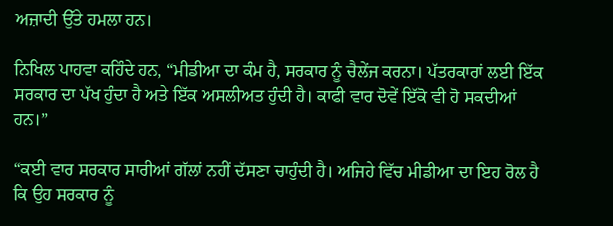ਅਜ਼ਾਦੀ ਉੱਤੇ ਹਮਲਾ ਹਨ।

ਨਿਖਿਲ ਪਾਹਵਾ ਕਹਿੰਦੇ ਹਨ, “ਮੀਡੀਆ ਦਾ ਕੰਮ ਹੈ, ਸਰਕਾਰ ਨੂੰ ਚੈਲੇਂਜ ਕਰਨਾ। ਪੱਤਰਕਾਰਾਂ ਲਈ ਇੱਕ ਸਰਕਾਰ ਦਾ ਪੱਖ ਹੁੰਦਾ ਹੈ ਅਤੇ ਇੱਕ ਅਸਲੀਅਤ ਹੁੰਦੀ ਹੈ। ਕਾਫੀ ਵਾਰ ਦੋਵੇਂ ਇੱਕੋ ਵੀ ਹੋ ਸਕਦੀਆਂ ਹਨ।”

“ਕਈ ਵਾਰ ਸਰਕਾਰ ਸਾਰੀਆਂ ਗੱਲਾਂ ਨਹੀਂ ਦੱਸਣਾ ਚਾਹੁੰਦੀ ਹੈ। ਅਜਿਹੇ ਵਿੱਚ ਮੀਡੀਆ ਦਾ ਇਹ ਰੋਲ ਹੈ ਕਿ ਉਹ ਸਰਕਾਰ ਨੂੰ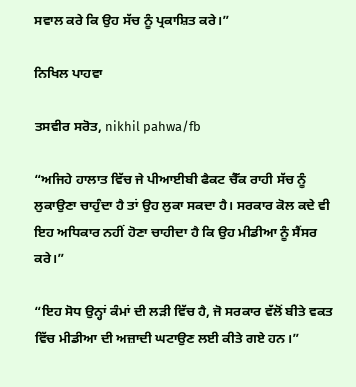ਸਵਾਲ ਕਰੇ ਕਿ ਉਹ ਸੱਚ ਨੂੰ ਪ੍ਰਕਾਸ਼ਿਤ ਕਰੇ।”

ਨਿਖਿਲ ਪਾਹਵਾ

ਤਸਵੀਰ ਸਰੋਤ, nikhil pahwa/fb

“ਅਜਿਹੇ ਹਾਲਾਤ ਵਿੱਚ ਜੇ ਪੀਆਈਬੀ ਫੈਕਟ ਚੈੱਕ ਰਾਹੀ ਸੱਚ ਨੂੰ ਲੁਕਾਉਣਾ ਚਾਹੁੰਦਾ ਹੈ ਤਾਂ ਉਹ ਲੁਕਾ ਸਕਦਾ ਹੈ। ਸਰਕਾਰ ਕੋਲ ਕਦੇ ਵੀ ਇਹ ਅਧਿਕਾਰ ਨਹੀਂ ਹੋਣਾ ਚਾਹੀਦਾ ਹੈ ਕਿ ਉਹ ਮੀਡੀਆ ਨੂੰ ਸੈਂਸਰ ਕਰੇ।”

“ਇਹ ਸੋਧ ਉਨ੍ਹਾਂ ਕੰਮਾਂ ਦੀ ਲੜੀ ਵਿੱਚ ਹੈ, ਜੋ ਸਰਕਾਰ ਵੱਲੋਂ ਬੀਤੇ ਵਕਤ ਵਿੱਚ ਮੀਡੀਆ ਦੀ ਅਜ਼ਾਦੀ ਘਟਾਉਣ ਲਈ ਕੀਤੇ ਗਏ ਹਨ।”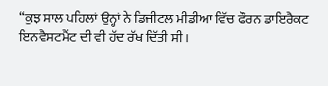“ਕੁਝ ਸਾਲ ਪਹਿਲਾਂ ਉਨ੍ਹਾਂ ਨੇ ਡਿਜੀਟਲ ਮੀਡੀਆ ਵਿੱਚ ਫੌਰਨ ਡਾਇਰੈਕਟ ਇਨਵੈਸਟਮੈਂਟ ਦੀ ਵੀ ਹੱਦ ਰੱਖ ਦਿੱਤੀ ਸੀ।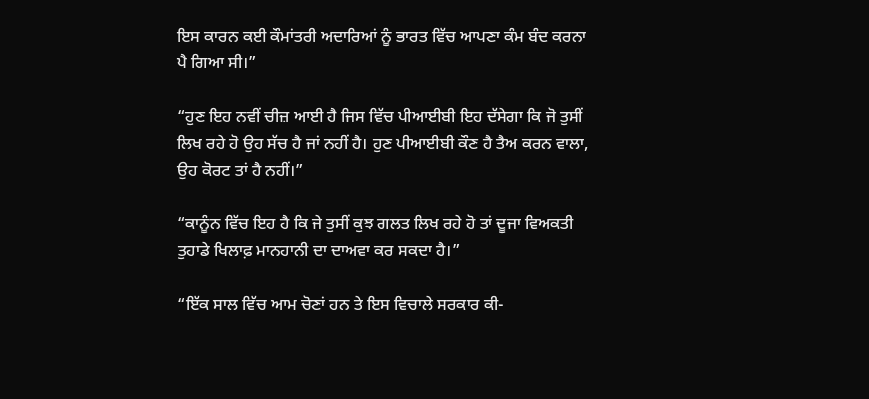ਇਸ ਕਾਰਨ ਕਈ ਕੌਮਾਂਤਰੀ ਅਦਾਰਿਆਂ ਨੂੰ ਭਾਰਤ ਵਿੱਚ ਆਪਣਾ ਕੰਮ ਬੰਦ ਕਰਨਾ ਪੈ ਗਿਆ ਸੀ।”

“ਹੁਣ ਇਹ ਨਵੀਂ ਚੀਜ਼ ਆਈ ਹੈ ਜਿਸ ਵਿੱਚ ਪੀਆਈਬੀ ਇਹ ਦੱਸੇਗਾ ਕਿ ਜੋ ਤੁਸੀਂ ਲਿਖ ਰਹੇ ਹੋ ਉਹ ਸੱਚ ਹੈ ਜਾਂ ਨਹੀਂ ਹੈ। ਹੁਣ ਪੀਆਈਬੀ ਕੌਣ ਹੈ ਤੈਅ ਕਰਨ ਵਾਲਾ, ਉਹ ਕੋਰਟ ਤਾਂ ਹੈ ਨਹੀਂ।”

“ਕਾਨੂੰਨ ਵਿੱਚ ਇਹ ਹੈ ਕਿ ਜੇ ਤੁਸੀਂ ਕੁਝ ਗਲਤ ਲਿਖ ਰਹੇ ਹੋ ਤਾਂ ਦੂਜਾ ਵਿਅਕਤੀ ਤੁਹਾਡੇ ਖਿਲਾਫ਼ ਮਾਨਹਾਨੀ ਦਾ ਦਾਅਵਾ ਕਰ ਸਕਦਾ ਹੈ।”

“ਇੱਕ ਸਾਲ ਵਿੱਚ ਆਮ ਚੋਣਾਂ ਹਨ ਤੇ ਇਸ ਵਿਚਾਲੇ ਸਰਕਾਰ ਕੀ-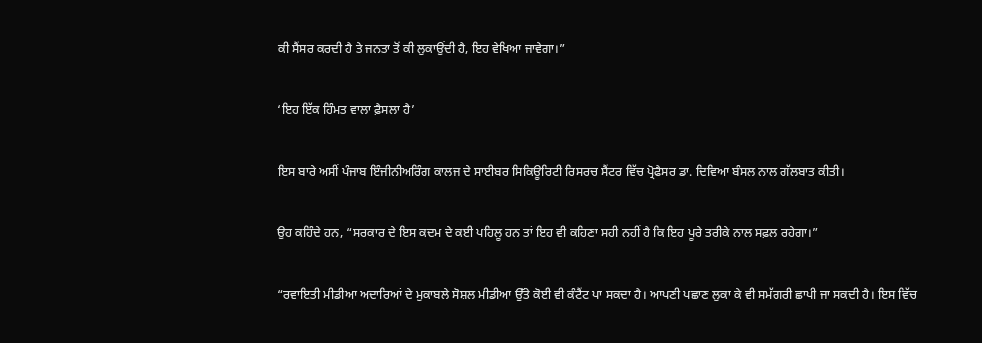ਕੀ ਸੈਂਸਰ ਕਰਦੀ ਹੈ ਤੇ ਜਨਤਾ ਤੋਂ ਕੀ ਲੁਕਾਉਂਦੀ ਹੈ, ਇਹ ਵੇਖਿਆ ਜਾਵੇਗਾ।”

‘ਇਹ ਇੱਕ ਹਿੰਮਤ ਵਾਲਾ ਫ਼ੈਸਲਾ ਹੈ’

ਇਸ ਬਾਰੇ ਅਸੀਂ ਪੰਜਾਬ ਇੰਜੀਨੀਅਰਿੰਗ ਕਾਲਜ ਦੇ ਸਾਈਬਰ ਸਿਕਿਊਰਿਟੀ ਰਿਸਰਚ ਸੈਂਟਰ ਵਿੱਚ ਪ੍ਰੋਫੈਸਰ ਡਾ. ਦਿਵਿਆ ਬੰਸਲ ਨਾਲ ਗੱਲਬਾਤ ਕੀਤੀ।

ਉਹ ਕਹਿੰਦੇ ਹਨ, “ਸਰਕਾਰ ਦੇ ਇਸ ਕਦਮ ਦੇ ਕਈ ਪਹਿਲੂ ਹਨ ਤਾਂ ਇਹ ਵੀ ਕਹਿਣਾ ਸਹੀ ਨਹੀਂ ਹੈ ਕਿ ਇਹ ਪੂਰੇ ਤਰੀਕੇ ਨਾਲ ਸਫ਼ਲ ਰਹੇਗਾ।”

“ਰਵਾਇਤੀ ਮੀਡੀਆ ਅਦਾਰਿਆਂ ਦੇ ਮੁਕਾਬਲੇ ਸੋਸ਼ਲ ਮੀਡੀਆ ਉੱਤੇ ਕੋਈ ਵੀ ਕੰਟੈਂਟ ਪਾ ਸਕਦਾ ਹੈ। ਆਪਣੀ ਪਛਾਣ ਲੁਕਾ ਕੇ ਵੀ ਸਮੱਗਰੀ ਛਾਪੀ ਜਾ ਸਕਦੀ ਹੈ। ਇਸ ਵਿੱਚ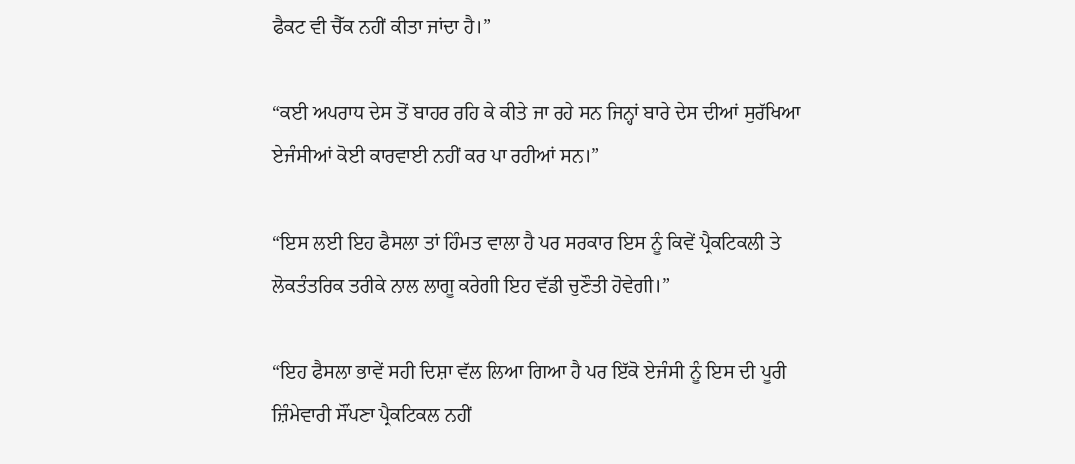ਫੈਕਟ ਵੀ ਚੈੱਕ ਨਹੀਂ ਕੀਤਾ ਜਾਂਦਾ ਹੈ।”

“ਕਈ ਅਪਰਾਧ ਦੇਸ ਤੋਂ ਬਾਹਰ ਰਹਿ ਕੇ ਕੀਤੇ ਜਾ ਰਹੇ ਸਨ ਜਿਨ੍ਹਾਂ ਬਾਰੇ ਦੇਸ ਦੀਆਂ ਸੁਰੱਖਿਆ ਏਜੰਸੀਆਂ ਕੋਈ ਕਾਰਵਾਈ ਨਹੀਂ ਕਰ ਪਾ ਰਹੀਆਂ ਸਨ।”

“ਇਸ ਲਈ ਇਹ ਫੈਸਲਾ ਤਾਂ ਹਿੰਮਤ ਵਾਲਾ ਹੈ ਪਰ ਸਰਕਾਰ ਇਸ ਨੂੰ ਕਿਵੇਂ ਪ੍ਰੈਕਟਿਕਲੀ ਤੇ ਲੋਕਤੰਤਰਿਕ ਤਰੀਕੇ ਨਾਲ ਲਾਗੂ ਕਰੇਗੀ ਇਹ ਵੱਡੀ ਚੁਣੌਤੀ ਹੋਵੇਗੀ।”

“ਇਹ ਫੈਸਲਾ ਭਾਵੇਂ ਸਹੀ ਦਿਸ਼ਾ ਵੱਲ ਲਿਆ ਗਿਆ ਹੈ ਪਰ ਇੱਕੋ ਏਜੰਸੀ ਨੂੰ ਇਸ ਦੀ ਪੂਰੀ ਜ਼ਿੰਮੇਵਾਰੀ ਸੌਂਪਣਾ ਪ੍ਰੈਕਟਿਕਲ ਨਹੀਂ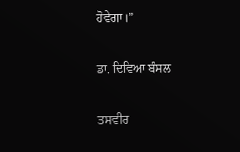ਹੋਵੇਗਾ।”

ਡਾ. ਦਿਵਿਆ ਬੰਸਲ

ਤਸਵੀਰ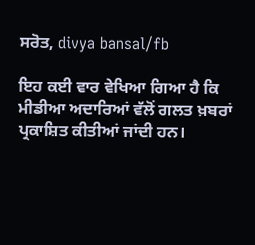ਸਰੋਤ, divya bansal/fb

ਇਹ ਕਈ ਵਾਰ ਵੇਖਿਆ ਗਿਆ ਹੈ ਕਿ ਮੀਡੀਆ ਅਦਾਰਿਆਂ ਵੱਲੋਂ ਗਲਤ ਖ਼ਬਰਾਂ ਪ੍ਰਕਾਸ਼ਿਤ ਕੀਤੀਆਂ ਜਾਂਦੀ ਹਨ।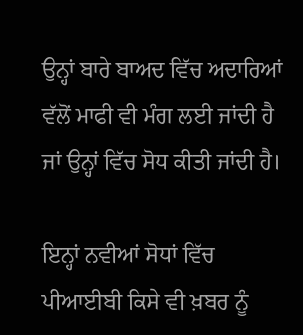ਉਨ੍ਹਾਂ ਬਾਰੇ ਬਾਅਦ ਵਿੱਚ ਅਦਾਰਿਆਂ ਵੱਲੋਂ ਮਾਫੀ ਵੀ ਮੰਗ ਲਈ ਜਾਂਦੀ ਹੈ ਜਾਂ ਉਨ੍ਹਾਂ ਵਿੱਚ ਸੋਧ ਕੀਤੀ ਜਾਂਦੀ ਹੈ।

ਇਨ੍ਹਾਂ ਨਵੀਆਂ ਸੋਧਾਂ ਵਿੱਚ ਪੀਆਈਬੀ ਕਿਸੇ ਵੀ ਖ਼ਬਰ ਨੂੰ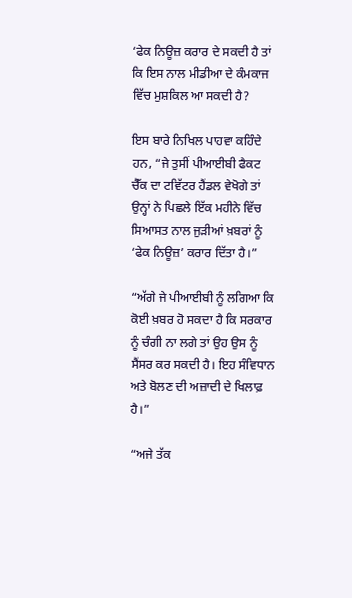‘ਫੇਕ ਨਿਊਜ਼ ਕਰਾਰ ਦੇ ਸਕਦੀ ਹੈ ਤਾਂ ਕਿ ਇਸ ਨਾਲ ਮੀਡੀਆ ਦੇ ਕੰਮਕਾਜ ਵਿੱਚ ਮੁਸ਼ਕਿਲ ਆ ਸਕਦੀ ਹੈ?

ਇਸ ਬਾਰੇ ਨਿਖਿਲ ਪਾਹਵਾ ਕਹਿੰਦੇ ਹਨ, “ਜੇ ਤੁਸੀਂ ਪੀਆਈਬੀ ਫੈਕਟ ਚੈੱਕ ਦਾ ਟਵਿੱਟਰ ਹੈਂਡਲ ਵੇਖੋਗੇ ਤਾਂ ਉਨ੍ਹਾਂ ਨੇ ਪਿਛਲੇ ਇੱਕ ਮਹੀਨੇ ਵਿੱਚ ਸਿਆਸਤ ਨਾਲ ਜੁੜੀਆਂ ਖ਼ਬਰਾਂ ਨੂੰ ‘ਫੇਕ ਨਿਊਜ਼’ ਕਰਾਰ ਦਿੱਤਾ ਹੈ।”

“ਅੱਗੇ ਜੇ ਪੀਆਈਬੀ ਨੂੰ ਲਗਿਆ ਕਿ ਕੋਈ ਖ਼ਬਰ ਹੋ ਸਕਦਾ ਹੈ ਕਿ ਸਰਕਾਰ ਨੂੰ ਚੰਗੀ ਨਾ ਲਗੇ ਤਾਂ ਉਹ ਉਸ ਨੂੰ ਸੈਂਸਰ ਕਰ ਸਕਦੀ ਹੈ। ਇਹ ਸੰਵਿਧਾਨ ਅਤੇ ਬੋਲਣ ਦੀ ਅਜ਼ਾਦੀ ਦੇ ਖਿਲਾਫ਼ ਹੈ।”

“ਅਜੇ ਤੱਕ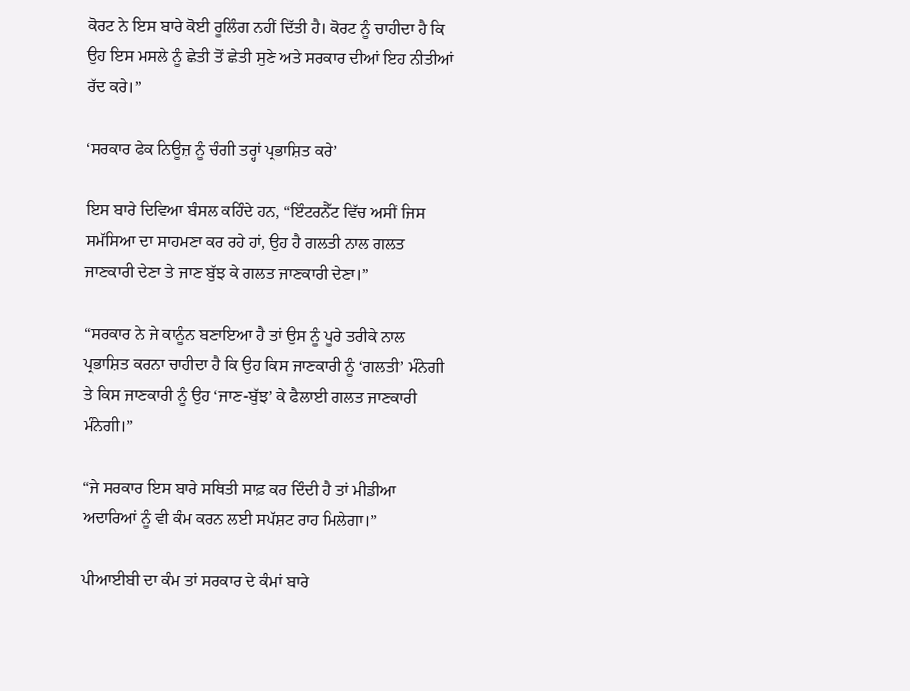ਕੋਰਟ ਨੇ ਇਸ ਬਾਰੇ ਕੋਈ ਰੂਲਿੰਗ ਨਹੀਂ ਦਿੱਤੀ ਹੈ। ਕੋਰਟ ਨੂੰ ਚਾਹੀਦਾ ਹੈ ਕਿ ਉਹ ਇਸ ਮਸਲੇ ਨੂੰ ਛੇਤੀ ਤੋਂ ਛੇਤੀ ਸੁਣੇ ਅਤੇ ਸਰਕਾਰ ਦੀਆਂ ਇਹ ਨੀਤੀਆਂ ਰੱਦ ਕਰੇ।”

‘ਸਰਕਾਰ ਫੇਕ ਨਿਊਜ਼ ਨੂੰ ਚੰਗੀ ਤਰ੍ਹਾਂ ਪ੍ਰਭਾਸ਼ਿਤ ਕਰੇ’

ਇਸ ਬਾਰੇ ਦਿਵਿਆ ਬੰਸਲ ਕਹਿੰਦੇ ਹਨ, “ਇੰਟਰਨੈੱਟ ਵਿੱਚ ਅਸੀਂ ਜਿਸ ਸਮੱਸਿਆ ਦਾ ਸਾਹਮਣਾ ਕਰ ਰਹੇ ਹਾਂ, ਉਹ ਹੈ ਗਲਤੀ ਨਾਲ ਗਲਤ ਜਾਣਕਾਰੀ ਦੇਣਾ ਤੇ ਜਾਣ ਬੁੱਝ ਕੇ ਗਲਤ ਜਾਣਕਾਰੀ ਦੇਣਾ।”

“ਸਰਕਾਰ ਨੇ ਜੇ ਕਾਨੂੰਨ ਬਣਾਇਆ ਹੈ ਤਾਂ ਉਸ ਨੂੰ ਪੂਰੇ ਤਰੀਕੇ ਨਾਲ ਪ੍ਰਭਾਸ਼ਿਤ ਕਰਨਾ ਚਾਹੀਦਾ ਹੈ ਕਿ ਉਹ ਕਿਸ ਜਾਣਕਾਰੀ ਨੂੰ ‘ਗਲਤੀ’ ਮੰਨੇਗੀ ਤੇ ਕਿਸ ਜਾਣਕਾਰੀ ਨੂੰ ਉਹ ‘ਜਾਣ-ਬੁੱਝ’ ਕੇ ਫੈਲਾਈ ਗਲਤ ਜਾਣਕਾਰੀ ਮੰਨੇਗੀ।”

“ਜੇ ਸਰਕਾਰ ਇਸ ਬਾਰੇ ਸਥਿਤੀ ਸਾਫ਼ ਕਰ ਦਿੰਦੀ ਹੈ ਤਾਂ ਮੀਡੀਆ ਅਦਾਰਿਆਂ ਨੂੰ ਵੀ ਕੰਮ ਕਰਨ ਲਈ ਸਪੱਸ਼ਟ ਰਾਹ ਮਿਲੇਗਾ।”

ਪੀਆਈਬੀ ਦਾ ਕੰਮ ਤਾਂ ਸਰਕਾਰ ਦੇ ਕੰਮਾਂ ਬਾਰੇ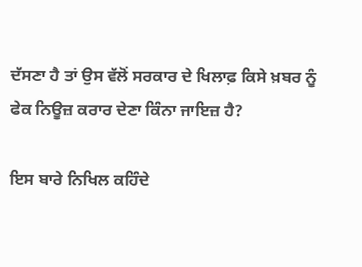ਦੱਸਣਾ ਹੈ ਤਾਂ ਉਸ ਵੱਲੋਂ ਸਰਕਾਰ ਦੇ ਖਿਲਾਫ਼ ਕਿਸੇ ਖ਼ਬਰ ਨੂੰ ਫੇਕ ਨਿਊਜ਼ ਕਰਾਰ ਦੇਣਾ ਕਿੰਨਾ ਜਾਇਜ਼ ਹੈ?

ਇਸ ਬਾਰੇ ਨਿਖਿਲ ਕਹਿੰਦੇ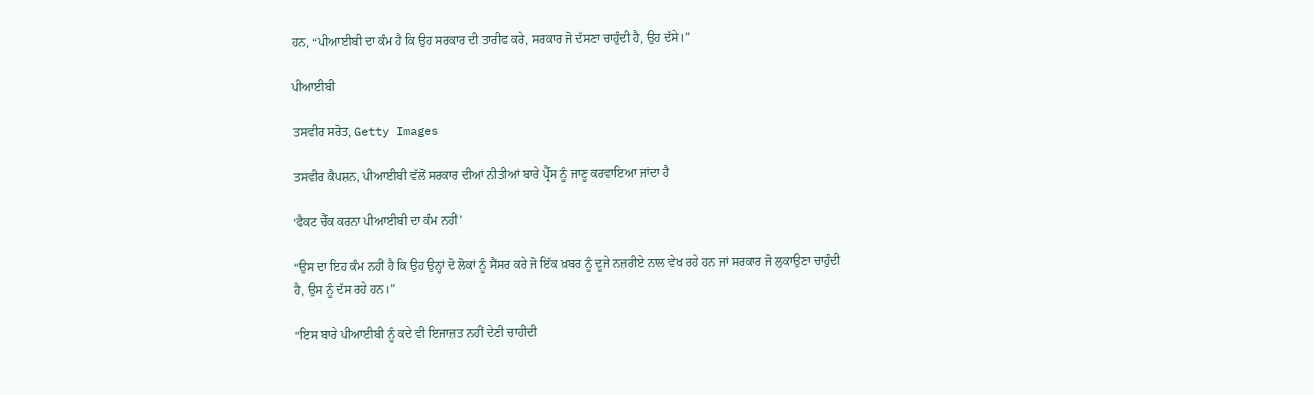ਹਨ, “ਪੀਆਈਬੀ ਦਾ ਕੰਮ ਹੈ ਕਿ ਉਹ ਸਰਕਾਰ ਦੀ ਤਾਰੀਫ ਕਰੇ, ਸਰਕਾਰ ਜੋ ਦੱਸਣਾ ਚਾਹੁੰਦੀ ਹੈ, ਉਹ ਦੱਸੇ।”

ਪੀਆਈਬੀ

ਤਸਵੀਰ ਸਰੋਤ, Getty Images

ਤਸਵੀਰ ਕੈਪਸ਼ਨ, ਪੀਆਈਬੀ ਵੱਲੋਂ ਸਰਕਾਰ ਦੀਆਂ ਨੀਤੀਆਂ ਬਾਰੇ ਪ੍ਰੈੱਸ ਨੂੰ ਜਾਣੂ ਕਰਵਾਇਆ ਜਾਂਦਾ ਹੈ

‘ਫੈਕਟ ਚੈੱਕ ਕਰਨਾ ਪੀਆਈਬੀ ਦਾ ਕੰਮ ਨਹੀਂ’

“ਉਸ ਦਾ ਇਹ ਕੰਮ ਨਹੀਂ ਹੈ ਕਿ ਉਹ ਉਨ੍ਹਾਂ ਦੋ ਲੋਕਾਂ ਨੂੰ ਸੈਂਸਰ ਕਰੇ ਜੋ ਇੱਕ ਖ਼ਬਰ ਨੂੰ ਦੂਜੇ ਨਜ਼ਰੀਏ ਨਾਲ ਵੇਖ ਰਹੇ ਹਨ ਜਾਂ ਸਰਕਾਰ ਜੋ ਲੁਕਾਉਣਾ ਚਾਹੁੰਦੀ ਹੈ, ਉਸ ਨੂੰ ਦੱਸ ਰਹੇ ਹਨ।”

“ਇਸ ਬਾਰੇ ਪੀਆਈਬੀ ਨੂੰ ਕਦੇ ਵੀ ਇਜਾਜ਼ਤ ਨਹੀਂ ਦੇਣੀ ਚਾਹੀਦੀ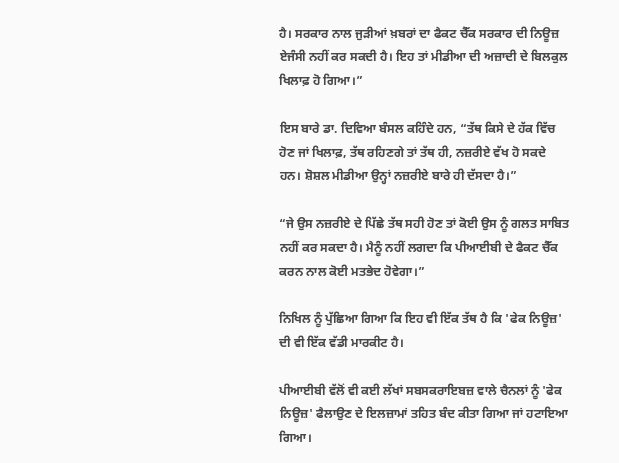ਹੈ। ਸਰਕਾਰ ਨਾਲ ਜੁੜੀਆਂ ਖ਼ਬਰਾਂ ਦਾ ਫੈਕਟ ਚੈੱਕ ਸਰਕਾਰ ਦੀ ਨਿਊਜ਼ ਏਜੰਸੀ ਨਹੀਂ ਕਰ ਸਕਦੀ ਹੈ। ਇਹ ਤਾਂ ਮੀਡੀਆ ਦੀ ਅਜ਼ਾਦੀ ਦੇ ਬਿਲਕੁਲ ਖਿਲਾਫ਼ ਹੋ ਗਿਆ।”

ਇਸ ਬਾਰੇ ਡਾ. ਦਿਵਿਆ ਬੰਸਲ ਕਹਿੰਦੇ ਹਨ, “ਤੱਥ ਕਿਸੇ ਦੇ ਹੱਕ ਵਿੱਚ ਹੋਣ ਜਾਂ ਖਿਲਾਫ਼, ਤੱਥ ਰਹਿਣਗੇ ਤਾਂ ਤੱਥ ਹੀ, ਨਜ਼ਰੀਏ ਵੱਖ ਹੋ ਸਕਦੇ ਹਨ। ਸ਼ੋਸ਼ਲ ਮੀਡੀਆ ਉਨ੍ਹਾਂ ਨਜ਼ਰੀਏ ਬਾਰੇ ਹੀ ਦੱਸਦਾ ਹੈ।”

“ਜੇ ਉਸ ਨਜ਼ਰੀਏ ਦੇ ਪਿੱਛੇ ਤੱਥ ਸਹੀ ਹੋਣ ਤਾਂ ਕੋਈ ਉਸ ਨੂੰ ਗਲਤ ਸਾਬਿਤ ਨਹੀਂ ਕਰ ਸਕਦਾ ਹੈ। ਮੈਨੂੰ ਨਹੀਂ ਲਗਦਾ ਕਿ ਪੀਆਈਬੀ ਦੇ ਫੈਕਟ ਚੈੱਕ ਕਰਨ ਨਾਲ ਕੋਈ ਮਤਭੇਦ ਹੋਵੇਗਾ।”

ਨਿਖਿਲ ਨੂੰ ਪੁੱਛਿਆ ਗਿਆ ਕਿ ਇਹ ਵੀ ਇੱਕ ਤੱਥ ਹੈ ਕਿ 'ਫੇਕ ਨਿਊਜ਼' ਦੀ ਵੀ ਇੱਕ ਵੱਡੀ ਮਾਰਕੀਟ ਹੈ।

ਪੀਆਈਬੀ ਵੱਲੋਂ ਵੀ ਕਈ ਲੱਖਾਂ ਸਬਸਕਰਾਇਬਜ਼ ਵਾਲੇ ਚੈਨਲਾਂ ਨੂੰ 'ਫੇਕ ਨਿਊਜ਼' ਫੈਲਾਉਣ ਦੇ ਇਲਜ਼ਾਮਾਂ ਤਹਿਤ ਬੰਦ ਕੀਤਾ ਗਿਆ ਜਾਂ ਹਟਾਇਆ ਗਿਆ।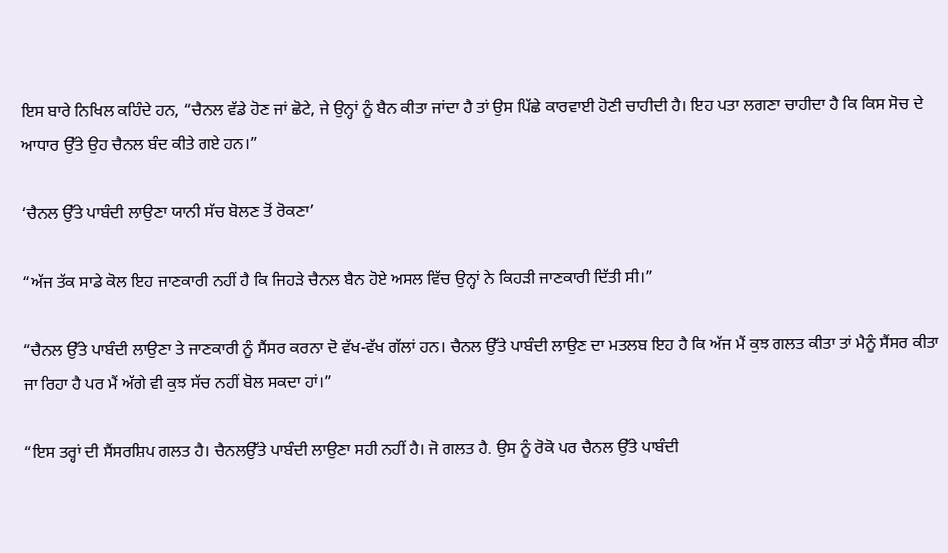ਇਸ ਬਾਰੇ ਨਿਖਿਲ ਕਹਿੰਦੇ ਹਨ, “ਚੈਨਲ ਵੱਡੇ ਹੋਣ ਜਾਂ ਛੋਟੇ, ਜੇ ਉਨ੍ਹਾਂ ਨੂੰ ਬੈਨ ਕੀਤਾ ਜਾਂਦਾ ਹੈ ਤਾਂ ਉਸ ਪਿੱਛੇ ਕਾਰਵਾਈ ਹੋਣੀ ਚਾਹੀਦੀ ਹੈ। ਇਹ ਪਤਾ ਲਗਣਾ ਚਾਹੀਦਾ ਹੈ ਕਿ ਕਿਸ ਸੋਚ ਦੇ ਆਧਾਰ ਉੱਤੇ ਉਹ ਚੈਨਲ ਬੰਦ ਕੀਤੇ ਗਏ ਹਨ।”

‘ਚੈਨਲ ਉੱਤੇ ਪਾਬੰਦੀ ਲਾਉਣਾ ਯਾਨੀ ਸੱਚ ਬੋਲਣ ਤੋਂ ਰੋਕਣਾ’

“ਅੱਜ ਤੱਕ ਸਾਡੇ ਕੋਲ ਇਹ ਜਾਣਕਾਰੀ ਨਹੀਂ ਹੈ ਕਿ ਜਿਹੜੇ ਚੈਨਲ ਬੈਨ ਹੋਏ ਅਸਲ ਵਿੱਚ ਉਨ੍ਹਾਂ ਨੇ ਕਿਹੜੀ ਜਾਣਕਾਰੀ ਦਿੱਤੀ ਸੀ।”

“ਚੈਨਲ ਉੱਤੇ ਪਾਬੰਦੀ ਲਾਉਣਾ ਤੇ ਜਾਣਕਾਰੀ ਨੂੰ ਸੈਂਸਰ ਕਰਨਾ ਦੋ ਵੱਖ-ਵੱਖ ਗੱਲਾਂ ਹਨ। ਚੈਨਲ ਉੱਤੇ ਪਾਬੰਦੀ ਲਾਉਣ ਦਾ ਮਤਲਬ ਇਹ ਹੈ ਕਿ ਅੱਜ ਮੈਂ ਕੁਝ ਗਲਤ ਕੀਤਾ ਤਾਂ ਮੈਨੂੰ ਸੈਂਸਰ ਕੀਤਾ ਜਾ ਰਿਹਾ ਹੈ ਪਰ ਮੈਂ ਅੱਗੇ ਵੀ ਕੁਝ ਸੱਚ ਨਹੀਂ ਬੋਲ ਸਕਦਾ ਹਾਂ।”

“ਇਸ ਤਰ੍ਹਾਂ ਦੀ ਸੈਂਸਰਸ਼ਿਪ ਗਲਤ ਹੈ। ਚੈਨਲਉੱਤੇ ਪਾਬੰਦੀ ਲਾਉਣਾ ਸਹੀ ਨਹੀਂ ਹੈ। ਜੋ ਗਲਤ ਹੈ. ਉਸ ਨੂੰ ਰੋਕੋ ਪਰ ਚੈਨਲ ਉੱਤੇ ਪਾਬੰਦੀ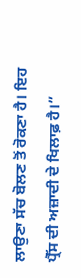ਲਾਉਣਾ ਸੱਚ ਬੋਲਣ ਤੋਂ ਰੋਕਣਾ ਹੈ। ਇਹ ਪ੍ਰੈੱਸ ਦੀ ਅਜ਼ਾਦੀ ਦੇ ਖਿਲਾਫ਼ ਹੈ।”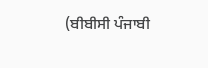(ਬੀਬੀਸੀ ਪੰਜਾਬੀ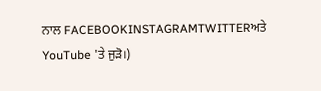ਨਾਲ FACEBOOKINSTAGRAMTWITTERਅਤੇ YouTube 'ਤੇ ਜੁੜੋ।)